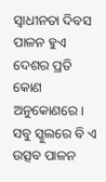ସ୍ବାଧୀନତା ଦିବସ ପାଳନ ହୁଏ ଦେଶର ପ୍ରତି କୋଣ ଅନୁକୋଣରେ। ସବୁ ସ୍କୁଲରେ ବି ଏ ଉତ୍ସବ ପାଳନ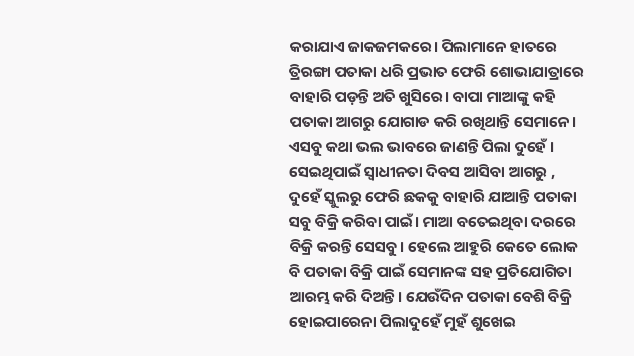କରାଯାଏ ଜାକଜମକରେ। ପିଲାମାନେ ହାତରେ ତ୍ରିରଙ୍ଗା ପତାକା ଧରି ପ୍ରଭାତ ଫେରି ଶୋଭାଯାତ୍ରାରେ ବାହାରି ପଡ଼ନ୍ତି ଅତି ଖୁସିରେ। ବାପା ମାଆଙ୍କୁ କହି ପତାକା ଆଗରୁ ଯୋଗାଡ କରି ରଖିଥାନ୍ତି ସେମାନେ। ଏସବୁ କଥା ଭଲ ଭାବରେ ଜାଣନ୍ତି ପିଲା ଦୁହେଁ । ସେଇଥିପାଇଁ ସ୍ବାଧୀନତା ଦିବସ ଆସିବା ଆଗରୁ , ଦୁହେଁ ସ୍କୁଲରୁ ଫେରି ଛକକୁ ବାହାରି ଯାଆନ୍ତି ପତାକା ସବୁ ବିକ୍ରି କରିବା ପାଇଁ। ମାଆ ବତେଇଥିବା ଦରରେ ବିକ୍ରି କରନ୍ତି ସେସବୁ। ହେଲେ ଆହୁରି କେତେ ଲୋକ ବି ପତାକା ବିକ୍ରି ପାଇଁ ସେମାନଙ୍କ ସହ ପ୍ରତିଯୋଗିତା ଆରମ୍ଭ କରି ଦିଅନ୍ତି। ଯେଉଁଦିନ ପତାକା ବେଶି ବିକ୍ରି ହୋଇପାରେନା ପିଲାଦୁହେଁ ମୁହଁ ଶୁଖେଇ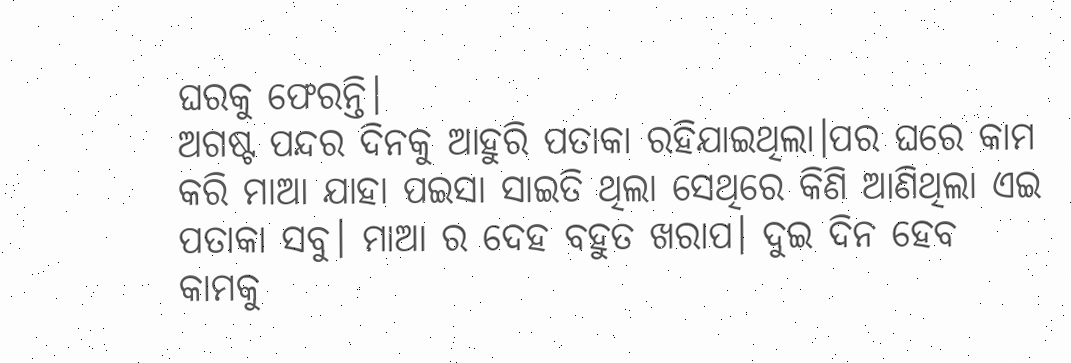ଘରକୁ ଫେରନ୍ତି।
ଅଗଷ୍ଟ ପନ୍ଦର ଦିନକୁ ଆହୁରି ପତାକା ରହିଯାଇଥିଲା।ପର ଘରେ କାମ କରି ମାଆ ଯାହା ପଇସା ସାଇତି ଥିଲା ସେଥିରେ କିଣି ଆଣିଥିଲା ଏଇ ପତାକା ସବୁ। ମାଆ ର ଦେହ ବହୁତ ଖରାପ। ଦୁଇ ଦିନ ହେବ କାମକୁ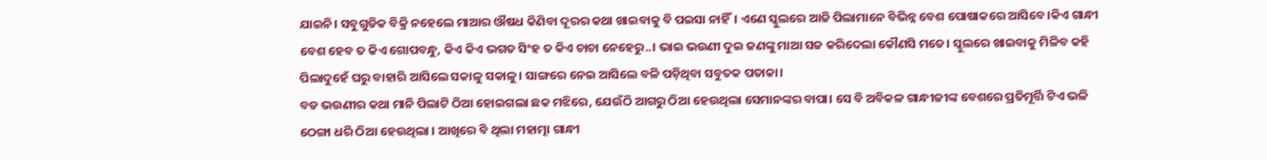ଯାଇନି। ସବୁଗୁଡିକ ବିକ୍ରି ନହେଲେ ମାଆର ଔଷଧ କିଣିବା ଦୂରର କଥା ଖାଇବାକୁ ବି ପଇସା ନାହିଁ। ଏଣେ ସ୍କୁଲରେ ଆଜି ପିଲାମାନେ ବିଭିନ୍ନ ବେଶ ପୋଷାକରେ ଆସିବେ।କିଏ ଗାନ୍ଧୀ ବେଶ ହେବ ତ କିଏ ଗୋପବନ୍ଧୁ, କିଏ କିଏ ଭଗତ ସିଂହ ତ କିଏ ଚାଚା ନେହେରୁ..। ଭାଇ ଭଉଣୀ ଦୁଇ ଜଣଙ୍କୁ ମାଆ ସଜ କରିଦେଲା କୌଣସି ମତେ। ସ୍କୁଲରେ ଖାଇବାକୁ ମିଳିବ କହି ପିଲାଦୁହେଁ ଘରୁ ବାହାରି ଆସିଲେ ସକାଳୁ ସକାଳୁ। ସାଙ୍ଗରେ ନେଇ ଆସିଲେ ବଳି ପଡ଼ିଥିବା ସବୁତକ ପତାକା।
ବଡ ଭଉଣୀର କଥା ମାନି ପିଲାଟି ଠିଆ ହୋଇଗଲା ଛକ ମଝିରେ, ଯେଉଁଠି ଆଗରୁ ଠିଆ ହେଉଥିଲା ସେମାନଙ୍କର ବାପା। ସେ ବି ଅବିକଳ ଗାନ୍ଧୀଜୀଙ୍କ ବେଶରେ ପ୍ରତିମୂର୍ତ୍ତି ଟିଏ ଭଳି ଠେଙ୍ଗା ଧରି ଠିଆ ହେଉଥିଲା । ଆଖିରେ ବି ଥିଲା ମହାତ୍ମା ଗାନ୍ଧୀ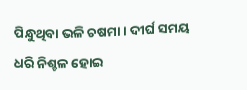ପିନ୍ଧୁଥିବା ଭଳି ଚଷମା। ଦୀର୍ଘ ସମୟ ଧରି ନିଶ୍ଚଳ ହୋଇ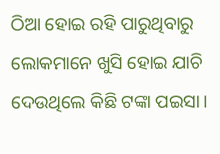ଠିଆ ହୋଇ ରହି ପାରୁଥିବାରୁ ଲୋକମାନେ ଖୁସି ହୋଇ ଯାଚି ଦେଉଥିଲେ କିଛି ଟଙ୍କା ପଇସା।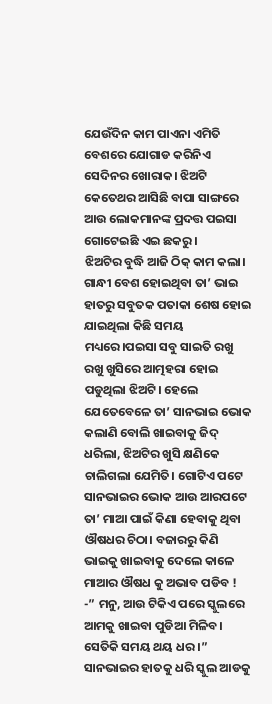ଯେଉଁଦିନ କାମ ପାଏନା ଏମିତି ବେଶରେ ଯୋଗାଡ କରିନିଏ ସେଦିନର ଖୋରାକ। ଝିଅଟି କେତେଥର ଆସିଛି ବାପା ସାଙ୍ଗରେ ଆଉ ଲୋକମାନଙ୍କ ପ୍ରଦତ୍ତ ପଇସା ଗୋଟେଇଛି ଏଇ ଛକରୁ।
ଝିଅଟିର ବୁଦ୍ଧି ଆଜି ଠିକ୍ କାମ କଲା। ଗାନ୍ଧୀ ବେଶ ହୋଇଥିବା ତା’ ଭାଇ ହାତରୁ ସବୁତକ ପତାକା ଶେଷ ହୋଇ ଯାଇଥିଲା କିଛି ସମୟ ମଧ୍ୟରେ।ପଇସା ସବୁ ସାଇତି ରଖୁ ରଖୁ ଖୁସିରେ ଆତ୍ମହରା ହୋଇ ପଡୁଥିଲା ଝିଅଟି। ହେଲେ ଯେତେବେଳେ ତା’ ସାନଭାଇ ଭୋକ କଲାଣି ବୋଲି ଖାଇବାକୁ ଜିଦ୍ ଧରିଲା, ଝିଅଟିର ଖୁସି କ୍ଷଣିକେ ଚାଲିଗଲା ଯେମିତି। ଗୋଟିଏ ପଟେ ସାନଭାଇର ଭୋକ ଆଉ ଆରପଟେ ତା’ ମାଆ ପାଇଁ କିଣା ହେବାକୁ ଥିବା ଔଷଧର ଚିଠା। ବଜାରରୁ କିଣି ଭାଇକୁ ଖାଇବାକୁ ଦେଲେ କାଳେ ମାଆର ଔଷଧ କୁ ଅଭାବ ପଡିବ !
-” ମନୁ, ଆଉ ଟିକିଏ ପରେ ସ୍କୁଲରେ ଆମକୁ ଖାଇବା ପୁଡିଆ ମିଳିବ। ସେତିକି ସମୟ ଥୟ ଧର ।” ସାନଭାଇର ହାତକୁ ଧରି ସ୍କୁଲ ଆଡକୁ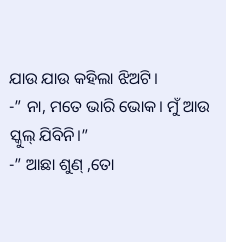ଯାଉ ଯାଉ କହିଲା ଝିଅଟି।
-” ନା, ମତେ ଭାରି ଭୋକ। ମୁଁ ଆଉ ସ୍କୁଲ୍ ଯିବିନି।”
-” ଆଛା ଶୁଣ୍ ,ତୋ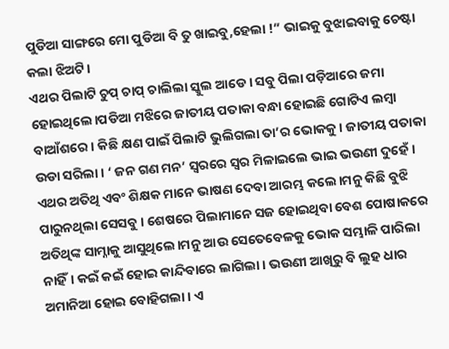ପୁଡିଆ ସାଙ୍ଗରେ ମୋ ପୁଡିଆ ବି ତୁ ଖାଇବୁ,ହେଲା !” ଭାଇକୁ ବୁଝାଇବାକୁ ଚେଷ୍ଟା କଲା ଝିଅଟି।
ଏଥର ପିଲାଟି ଚୁପ୍ ଚାପ୍ ଚାଲିଲା ସ୍କୁଲ ଆଡେ। ସବୁ ପିଲା ପଡ଼ିଆରେ ଜମା ହୋଇଥିଲେ।ପଡିଆ ମଝିରେ ଜାତୀୟ ପତାକା ବନ୍ଧା ହୋଇଛି ଗୋଟିଏ ଲମ୍ବା ବାଆଁଶରେ। କିଛି କ୍ଷଣ ପାଇଁ ପିଲାଟି ଭୁଲିଗଲା ତା’ର ଭୋକକୁ। ଜାତୀୟ ପତାକା ଉଡା ସରିଲା। ‘ ଜନ ଗଣ ମନ’ ସ୍ବରରେ ସ୍ବର ମିଳାଇଲେ ଭାଇ ଭଉଣୀ ଦୁହେଁ। ଏଥର ଅତିଥି ଏବଂ ଶିକ୍ଷକ ମାନେ ଭାଷଣ ଦେବା ଆରମ୍ଭ କଲେ।ମନୁ କିଛି ବୁଝି ପାରୁନଥିଲା ସେସବୁ। ଶେଷରେ ପିଲାମାନେ ସଜ ହୋଇଥିବା ବେଶ ପୋଷାକରେ ଅତିଥିଙ୍କ ସାମ୍ନାକୁ ଆସୁଥିଲେ।ମନୁ ଆଉ ସେତେବେଳକୁ ଭୋକ ସମ୍ଭାଳି ପାରିଲା ନାହିଁ। କଇଁ କଇଁ ହୋଇ କାନ୍ଦିବାରେ ଲାଗିଲା। ଭଉଣୀ ଆଖିରୁ ବି ଲୁହ ଧାର ଅମାନିଆ ହୋଇ ବୋହିଗଲା। ଏ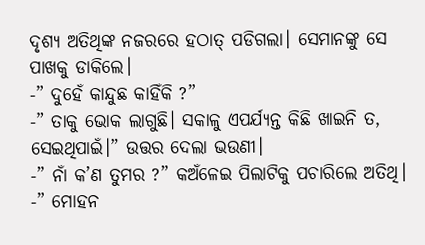ଦୃଶ୍ୟ ଅତିଥିଙ୍କ ନଜରରେ ହଠାତ୍ ପଡିଗଲା। ସେମାନଙ୍କୁ ସେ ପାଖକୁ ଡାକିଲେ।
-” ଦୁହେଁ କାନ୍ଦୁଛ କାହିଁକି ?”
-” ତାକୁ ଭୋକ ଲାଗୁଛି। ସକାଳୁ ଏପର୍ଯ୍ୟନ୍ତ କିଛି ଖାଇନି ତ, ସେଇଥିପାଇଁ।” ଉତ୍ତର ଦେଲା ଭଉଣୀ।
-” ନାଁ କ’ଣ ତୁମର ?” କଅଁଳେଇ ପିଲାଟିକୁ ପଚାରିଲେ ଅତିଥି।
-” ମୋହନ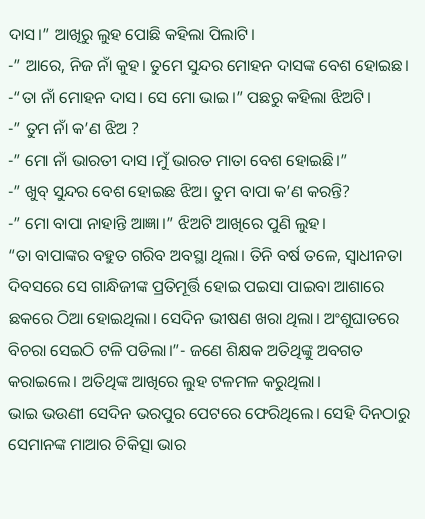ଦାସ।” ଆଖିରୁ ଲୁହ ପୋଛି କହିଲା ପିଲାଟି।
-” ଆରେ, ନିଜ ନାଁ କୁହ। ତୁମେ ସୁନ୍ଦର ମୋହନ ଦାସଙ୍କ ବେଶ ହୋଇଛ।
-“ତା ନାଁ ମୋହନ ଦାସ। ସେ ମୋ ଭାଇ।” ପଛରୁ କହିଲା ଝିଅଟି।
-” ତୁମ ନାଁ କ’ଣ ଝିଅ ?
-” ମୋ ନାଁ ଭାରତୀ ଦାସ ।ମୁଁ ଭାରତ ମାତା ବେଶ ହୋଇଛି।”
-” ଖୁବ୍ ସୁନ୍ଦର ବେଶ ହୋଇଛ ଝିଅ। ତୁମ ବାପା କ’ଣ କରନ୍ତି?
-” ମୋ ବାପା ନାହାନ୍ତି ଆଜ୍ଞା।” ଝିଅଟି ଆଖିରେ ପୁଣି ଲୁହ।
“ତା ବାପାଙ୍କର ବହୁତ ଗରିବ ଅବସ୍ଥା ଥିଲା। ତିନି ବର୍ଷ ତଳେ, ସ୍ବାଧୀନତା ଦିବସରେ ସେ ଗାନ୍ଧିଜୀଙ୍କ ପ୍ରତିମୂର୍ତ୍ତି ହୋଇ ପଇସା ପାଇବା ଆଶାରେ ଛକରେ ଠିଆ ହୋଇଥିଲା। ସେଦିନ ଭୀଷଣ ଖରା ଥିଲା। ଅଂଶୁଘାତରେ ବିଚରା ସେଇଠି ଟଳି ପଡିଲା।”- ଜଣେ ଶିକ୍ଷକ ଅତିଥିଙ୍କୁ ଅବଗତ କରାଇଲେ। ଅତିଥିଙ୍କ ଆଖିରେ ଲୁହ ଟଳମଳ କରୁଥିଲା।
ଭାଇ ଭଉଣୀ ସେଦିନ ଭରପୁର ପେଟରେ ଫେରିଥିଲେ। ସେହି ଦିନଠାରୁ ସେମାନଙ୍କ ମାଆର ଚିକିତ୍ସା ଭାର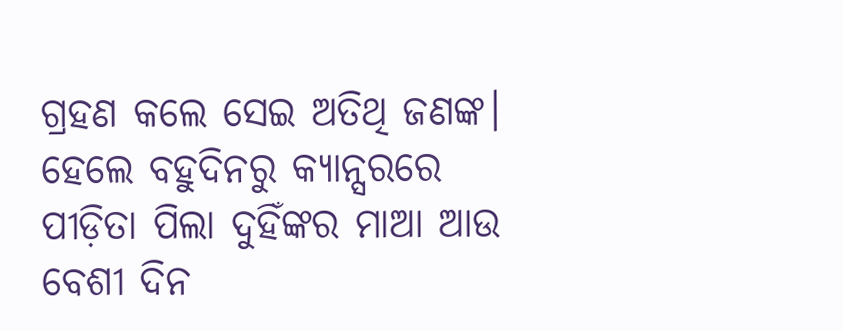ଗ୍ରହଣ କଲେ ସେଇ ଅତିଥି ଜଣଙ୍କ। ହେଲେ ବହୁଦିନରୁ କ୍ୟାନ୍ସରରେ ପୀଡ଼ିତା ପିଲା ଦୁହିଁଙ୍କର ମାଆ ଆଉ ବେଶୀ ଦିନ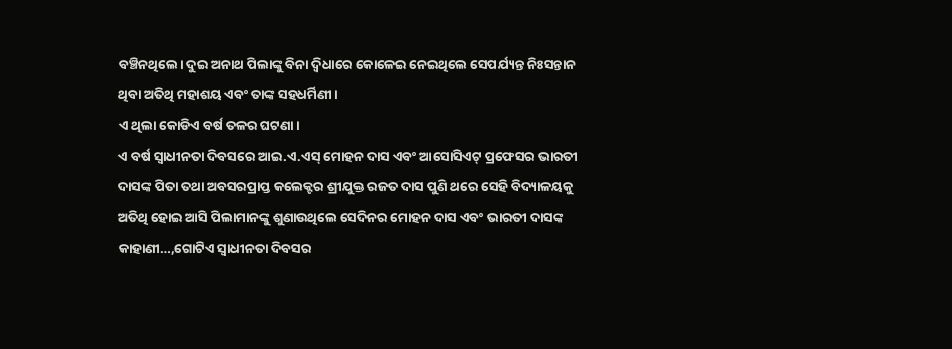ବଞ୍ଚିନଥିଲେ। ଦୁଇ ଅନାଥ ପିଲାଙ୍କୁ ବିନା ଦ୍ବିଧାରେ କୋଳେଇ ନେଇଥିଲେ ସେପର୍ଯ୍ୟନ୍ତ ନିଃସନ୍ତାନ ଥିବା ଅତିଥି ମହାଶୟ ଏବଂ ତାଙ୍କ ସହଧର୍ମିଣୀ।
ଏ ଥିଲା କୋଡିଏ ବର୍ଷ ତଳର ଘଟଣା।
ଏ ବର୍ଷ ସ୍ବାଧୀନତା ଦିବସରେ ଆଇ.ଏ.ଏସ୍ ମୋହନ ଦାସ ଏବଂ ଆସୋସିଏଟ୍ ପ୍ରଫେସର ଭାରତୀ ଦାସଙ୍କ ପିତା ତଥା ଅବସରପ୍ରାପ୍ତ କଲେକ୍ଟର ଶ୍ରୀଯୁକ୍ତ ରଜତ ଦାସ ପୁଣି ଥରେ ସେହି ବିଦ୍ୟାଳୟକୁ ଅତିଥି ହୋଇ ଆସି ପିଲାମାନଙ୍କୁ ଶୁଣାଉଥିଲେ ସେଦିନର ମୋହନ ଦାସ ଏବଂ ଭାରତୀ ଦାସଙ୍କ କାହାଣୀ…,ଗୋଟିଏ ସ୍ବାଧୀନତା ଦିବସର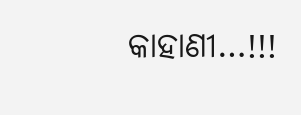କାହାଣୀ…!!!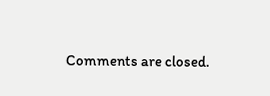Comments are closed.